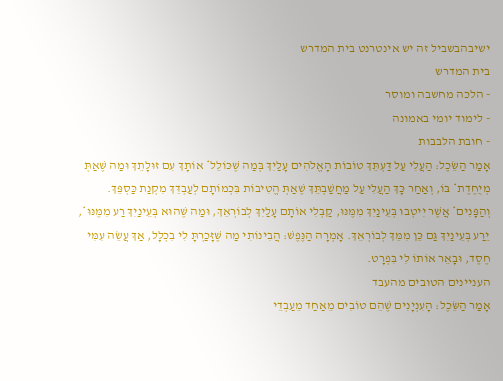ישיבהבשביל זה יש אינטרנט בית המדרש
בית המדרש
- הלכה מחשבה ומוסר
- לימוד יומי באמונה
- חובת הלבבות
אָמַר הַשֵּׂכֶל: הַעֲלִי עַל דַּעְתֵּךְ טוֹבוֹת הָאֱלֹהִים עָלַיִךְ בְּמַה שֶּׁכּוֹלֵל* אוֹתָךְ עִם זוּלָתֵךְ וּמַה שֶּׁאַתְּ מְיֻחֶדֶת* בּוֹ, וְאַחַר כָּךְ הַעֲלִי עַל מַחֲשַׁבְתֵּךְ שֶׁאַתְּ הֱטִיבוֹת בִּכְמוֹתָם לְעַבְדֵּךְ מִקְנַת כַּסְפֵּךְ. וְהַפָּנִים* אֲשֶׁר יִיטְבוּ בְּעֵינַיִךְ מִמֶּנּוּ, קַבְּלִי אוֹתָם עָלַיִךְ לְבוֹרְאֵךְ, וּמַה שֶּׁהוּא בְּעֵינַיִךְ רַע מִמֶּנּוּ*, יֵרַע בְּעֵינַיִךְ גַּם כֵּן מִמֵּךְ לְבוֹרְאֵךְ. אָמְרָה הַנֶּפֶשׁ: הֲבִינוֹתִי מַה שֶּׁזָּכַרְתָּ לִי בִכְלָל, אַךְ עֲשֵׂה עִמִּי חֶסֶד, וּבָאֵר אוֹתוֹ לִי בִּפְרָט.
העניינים הטובים מהעבד
אָמַר הַשֵּׂכֶל: הָעִנְיָנִים שֶׁהֵם טוֹבִים מֵאַחַד מֵעַבְדֵי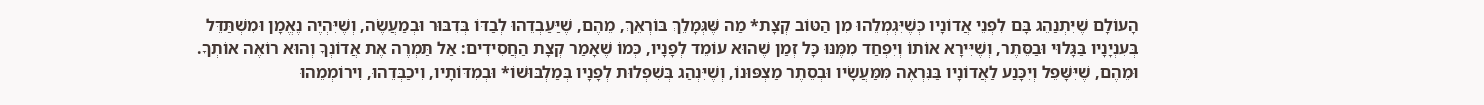הָעוֹלָם שֶׁיִּתְנַהֵג בָּם לִפְנֵי אֲדוֹנָיו כְּשֶׁיִּגְמְלֵהוּ מִן הַטּוֹב קְצָת* מַה שֶּׁגְּמָלֵךְ בּוֹרְאֵךְ, מֵהֶם, שֶׁיַּעַבְדֵהוּ לְבַדּוֹ בְּדִבּוּר וּבְמַעֲשֶׂה, וְשֶׁיִּהְיֶה נֶאֱמָן וּמִשְׁתַּדֵּל בְּעִנְיָנָיו בַּגָּלוּי וּבַסֵּתֶר, וְשֶׁיִּירָא אוֹתוֹ וְיִפְחַד מִמֶּנּוּ כָּל זְמַן שֶׁהוּא עוֹמֵד לְפָנָיו, כְּמוֹ שֶׁאָמַר קְצָת הַחֲסִידִים: אַל תַּמְרֶה אֶת אֲדוֹנְךָ וְהוּא רוֹאֶה אוֹתְךָ. וּמֵהֶם, שֶׁיִּשָּׁפֵל וְיִכָּנַע לַאֲדוֹנָיו בַּנִּרְאֶה מִּמַּעֲשָׂיו וּבְסֵתֶר מַצְפּוּנוֹ, וְשֶׁיִּנְהַג בְּשִׁפְלוּת לְפָנָיו בְּמַלְבּוּשׁוֹ* וּבְמִדּוֹתָיו, וִיכַבְּדֵהוּ, וִירוֹמְמֵהוּ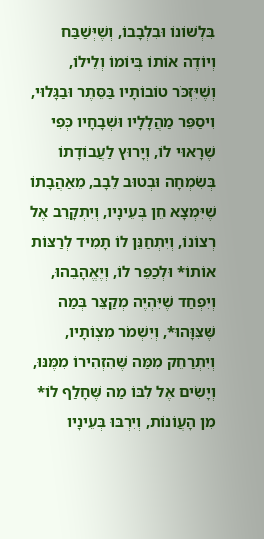בִּלְשׁוֹנוֹ וּבִלְבָבוֹ, וְשֶׁיְּשַׁבַּח וְיוֹדֶה אוֹתוֹ בְּיוֹמוֹ וְלֵילוֹ, וְשֶׁיִּזְכֹּר טוֹבוֹתָיו בַּסֵּתֶר וּבַגָּלוּי, וִיסַפֵּר מַהֲלָלָיו וּשְׁבָחָיו כְּפִי שֶׁרָאוּי לוֹ, וְיָרוּץ לַעֲבוֹדָתוֹ בְּשִׂמְחָה וּבְטוּב לֵבָב, מֵאַהֲבָתוֹ שֶׁיִּמְצָא חֵן בְּעֵינָיו, וְיִתְקָרֵב אֶל רְצוֹנוֹ, וְיִתְחַנֵּן לוֹ תָמִיד לְרַצּוֹת אוֹתוֹ* וּלְכַפֵּר לוֹ, וְיֶאֱהָבֵהוּ, וְיִפְחַד שֶׁיִּהְיֶה מְקַצֵּר בְּמַה שֶּׁצִּוָּהוּ*, וְיִשְׁמֹר מִצְוֹתָיו, וְיִתְרַחֵק מִמַּה שֶּׁהִזְהִירוֹ מִמֶּנּוּ, וְיָשִׂים אֶל לִבּוֹ מַה שֶּׁחָלַף לוֹ* מִן הָעֲוֹנוֹת, וְיִרְבּוּ בְּעֵינָיו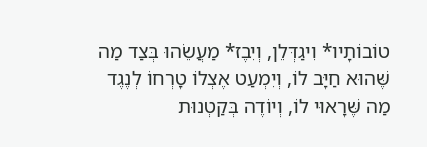טוֹבוֹתָיו* וִיגַדְּלֵן, וְיִבֶז* מַעֲשֵׂהוּ בְּצַד מַה שֶּׁהוּא חַיָּב לוֹ, וְיִמְעַט אֶצְלוֹ טָרְחוֹ לְנֶגֶד מַה שֶּׁרָאוּי לוֹ, וְיוֹדֶה בְּקַטְנוּת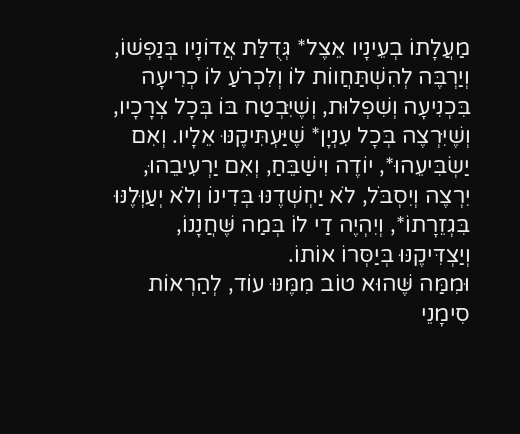מַעֲלָתוֹ בְעֵינָיו אֵצֶל* גְּדֻלַּת אֲדוֹנָיו בְּנַפְשׁוֹ, וְיַרְבֶּה לְהִשְׁתַּחֲווֹת לוֹ וְלִכְרֹעַ לוֹ כְרִיעָה בִּכְנִיעָה וְשִׁפְלוּת, וְשֶׁיִּבְטַח בּוֹ בְּכָל צְרָכָיו, וְשֶׁיִּרְצֶה בְּכָל עִנְיָן* שֶׁיַּעְתִּיקֶנּוּ אֵלָיו. וְאִם יַשְׂבִּיעֵהוּ*, יוֹדֶה וִישַׁבֵּחַ, וְאִם יַרְעִיבֵהוּ, יִרְצֶה וְיִסְבֹּל, לֹא יַחְשְׁדֶנּוּ בְּדִינוֹ וְלֹא יְעַוְּלֶנּוּ בִּגְזֵרָתוֹ*, וְיִהְיֶה דַי לוֹ בְּמַה שֶּׁחֲנָנוֹ, וְיַצְדִּיקֶנּוּ בְּיַסְּרוֹ אוֹתוֹ.
וּמִמַּה שֶּׁהוּא טוֹב מִמֶּנּוּ עוֹד, לְהַרְאוֹת סִימָנֵי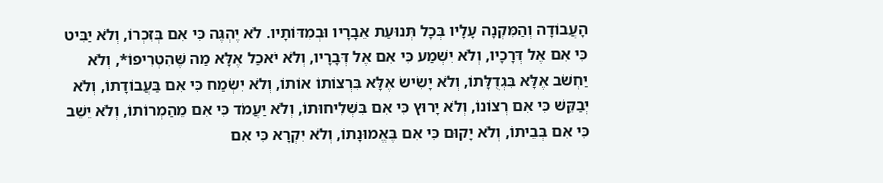הָעֲבוֹדָה וְהַמִּקְנָה עָלָיו בְּכָל תְּנוּעַת אֵבָרָיו וּבְמִדּוֹתָיו. לֹא יֶהְגֶּה כִּי אִם בְּזִכְרוֹ, וְלֹא יַבִּיט כִּי אִם אֶל דְּרָכָיו, וְלֹא יִשְׁמַע כִּי אִם אֶל דְּבָרָיו, וְלֹא יֹאכַל אֶלָּא מַה שֶּׁהִטְרִיפוֹ*, וְלֹא יַחְשֹׁב אֶלָּא בִּגְדֻלָּתוֹ, וְלֹא יָשִׂישׂ אֶלָּא בִּרְצוֹתוֹ אוֹתוֹ, וְלֹא יִשְׂמַח כִּי אִם בַּעֲבוֹדָתוֹ, וְלֹא יְבַקֵּשׁ כִּי אִם רְצוֹנוֹ, וְלֹא יָרוּץ כִּי אִם בִּשְׁלִיחוּתוֹ, וְלֹא יַעֲמֹד כִּי אִם מֵהַמְרוֹתוֹ, וְלֹא יֵשֵׁב כִּי אִם בְּבֵיתוֹ, וְלֹא יָקוּם כִּי אִם בֶּאֱמוּנָתוֹ, וְלֹא יִקְרָא כִּי אִם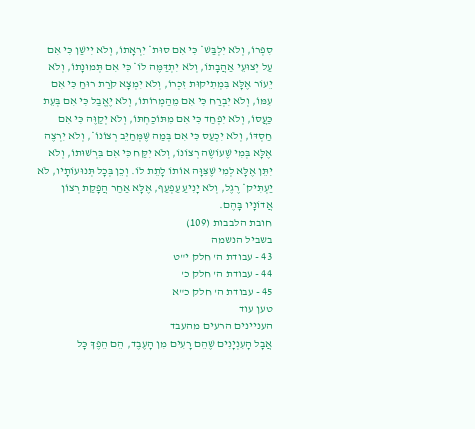סִפְרוֹ, וְלֹא יִלְבַּשׁ* כִּי אִם סוּת* יִרְאָתוֹ, וְלֹא יִישַׁן כִּי אִם עַל יְצוּעֵי אַהֲבָתוֹ, וְלֹא יִתְדַּמֶּה לוֹ* כִּי אִם תְּמוּנָתוֹ, וְלֹא יֵעוֹר אֶלָּא בִּמְתִיקוּת זִכְרוֹ, וְלֹא יִמְצָא קֹרַת רוּחַ כִּי אִם עִמּוֹ, וְלֹא יִבְרַח כִּי אִם מֵהַמְרוֹתוֹ, וְלֹא יֶאֱבַל כִּי אִם בְּעֵת כַּעֲסוֹ, וְלֹא יִפְחַד כִּי אִם מִתּוֹכַחְתּוֹ, וְלֹא יְקַוֶּה כִּי אִם חַסְדּוֹ, וְלֹא יִכְעַס כִּי אִם בְּמַה שֶּׁמְּחַיֵּב רְצוֹנוֹ*, וְלֹא יִרְצֶה אֶלָּא בְּמִי שֶׁעוֹשֶׂה רְצוֹנוֹ, וְלֹא יִקַּח כִּי אִם בִּרְשׁוּתוֹ, וְלֹא יִתֵּן אֶלָּא לְמִי שֶׁצִּוָּה אוֹתוֹ לָתֵת לוֹ. וְכֵן בְּכָל תְּנוּעוֹתָיו, לֹא יַעְתִּיק* רֶגֶל, וְלֹא יָנִיעַ עַפְעַף, אֶלָּא אַחַר הֲפָקַת רְצוֹן אֲדוֹנָיו בָּהֶם.
חובת הלבבות (109)
בשביל הנשמה
43 - עבודת ה' חלק י"ט
44 - עבודת ה' חלק כ'
45 - עבודת ה' חלק כ"א
טען עוד
העניינים הרעים מהעבד
אֲבָל הָעִנְיָנִים שֶׁהֵם רָעִים מִן הָעֶבֶד, הֵם הֵפֶךְ כָּל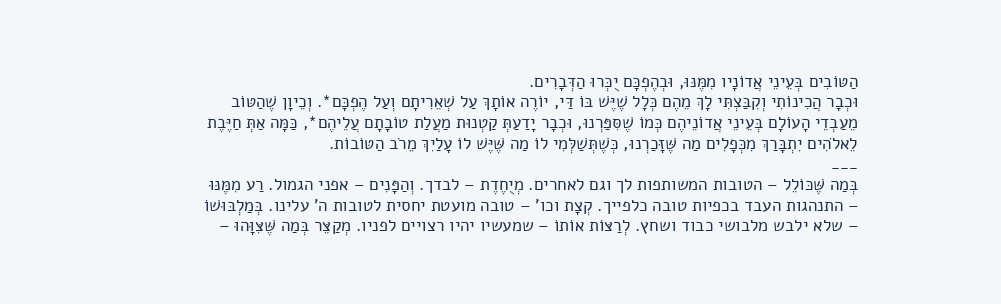הַטּוֹבִים בְּעֵינֵי אֲדוֹנָיו מִמֶּנּוּ, וּבְהֶפְכָּם יֻכְּרוּ הַדְּבָרִים.
וּכְבָר הֲכִינוֹתִי וְקִבַּצְתִּי לָךְ מֵהֶם כְּלָל שֶׁיֶּשׁ בּוֹ דַּי, יוֹרֶה אוֹתָךְ עַל שְׁאֵרִיתָם וְעַל הֶפְכָּם*. וְכֵיוָן שֶׁהַטּוֹב מֵעַבְדֵי הָעוֹלָם בְּעֵינֵי אֲדוֹנֵיהֶם כְּמוֹ שֶׁסִּפַּרְנוּ, וּכְבָר יָדַעַתְּ קַטְנוּת מַעֲלַת טוֹבָתָם עֲלֵיהֶם*, כַּמָּה אַתְּ חַיֶּבֶת לֵאלֹהִים יִתְבָּרַךְ מִכְּפָלִים מַה שֶּׁזָּכַרְנוּ, כְּשֶׁתְּשַׁלְּמִי לוֹ מַה שֶּׁיֶּשׁ לוֹ עָלַיִךְ מֵרֹב הַטּוֹבוֹת.
___
בְּמַה שֶּׁכּוֹלֵל – הטובות המשותפות לך וגם לאחרים. מְיֻחֶדֶת – לבדך. וְהַפָּנִים – אפני הגמול. רַע מִמֶּנּוּ – התנהגות העבד בכפיות טובה כלפייך. קְצָת וכו' – טובה מועטת יחסית לטובות ה' עלינו. בְּמַלְבּוּשׁוֹ – שלא ילבש מלבושי כבוד ושחץ. לְרַצּוֹת אוֹתוֹ – שמעשיו יהיו רצויים לפניו. מְקַצֵּר בְּמַה שֶּׁצִּוָּהוּ –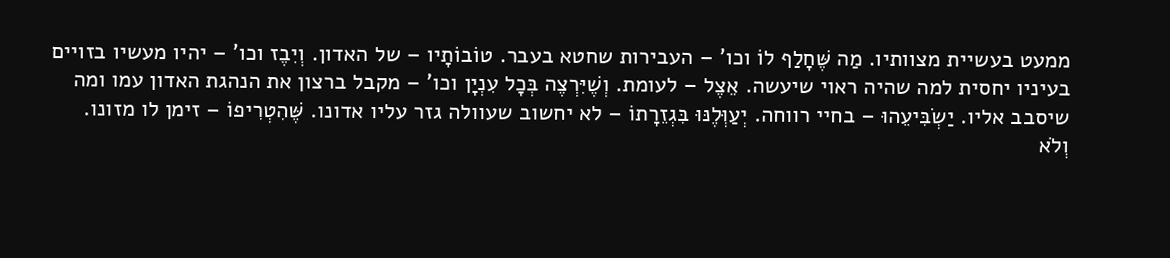ממעט בעשיית מצוותיו. מַה שֶּׁחָלַף לוֹ וכו' – העבירות שחטא בעבר. טוֹבוֹתָיו – של האדון. וְיִבֶז וכו' – יהיו מעשיו בזויים בעיניו יחסית למה שהיה ראוי שיעשה. אֵצֶל – לעומת. וְשֶׁיִּרְצֶה בְּכָל עִנְיָן וכו' – מקבל ברצון את הנהגת האדון עמו ומה שיסבב אליו. יַשְׂבִּיעֵהוּ – בחיי רווחה. יְעַוְּלֶנּוּ בִּגְזֵרָתוֹ – לא יחשוב שעוולה גזר עליו אדונו. שֶּׁהִטְרִיפוֹ – זימן לו מזונו. וְלֹא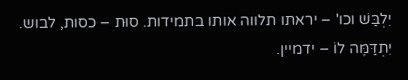יִלְבַּשׁ וכו' – יראתו תלווה אותו בתמידות. סוּת – כסות, לבוש. יִתְדַּמֶּה לוֹ – ידמיין.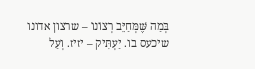בְּמַה שֶּׁמְּחַיֵּב רְצוֹנוֹ – שרצון אדונו שיכעס בו. יַעְתִּיק – יזיז. וְעַל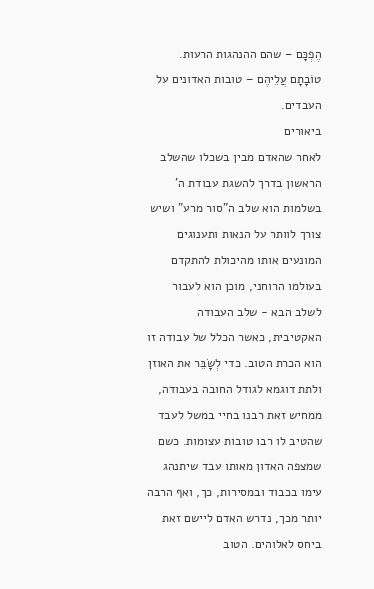הֶפְכָּם – שהם ההנהגות הרעות. טוֹבָתָם עֲלֵיהֶם – טובות האדונים על העבדים.
ביאורים
לאחר שהאדם מבין בשכלו שהשלב הראשון בדרך להשגת עבודת ה' בשלמות הוא שלב ה"סור מרע" ושיש צורך לוותר על הנאות ותענוגים המונעים אותו מהיכולת להתקדם בעולמו הרוחני, מוכן הוא לעבור לשלב הבא - שלב העבודה האקטיבית, כאשר הכלל של עבודה זו הוא הכרת הטוב. כדי לְשָׂבֵּר את האוזן ולתת דוגמא לגודל החובה בעבודה, ממחיש זאת רבנו בחיי במשל לעבד שהטיב לו רבו טובות עצומות. כשם שמצפה האדון מאותו עבד שיתנהג עימו בכבוד ובמסירות, כך, ואף הרבה יותר מכך, נדרש האדם ליישם זאת ביחס לאלוהים. הטוב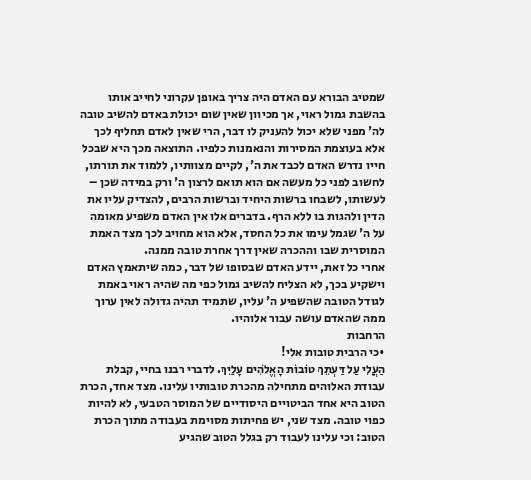שמטיב הבורא עם האדם היה צריך באופן עקרוני לחייב אותו בהשבת גמול ראוי, אך מכיוון שאין שום יכולת באדם להשיב טובה לה' מפני שלא יכול להעניק לו דבר, הרי שאין לאדם תחליף לכך אלא בעוצמת המסירות והנאמנות כלפיו. התוצאה מכך היא שבכל חייו נדרש האדם לכבד את ה', לקיים מצוותיו, ללמוד את תורתו, לחשוב לפני כל מעשה אם הוא תואם לרצון ה' ורק במידה שכן – לעשותו, לשבחו ברשות היחיד וברשות הרבים, להצדיק עליו את הדין ולהגות בו ללא הרף. בדברים אלו אין האדם משפיע מאומה על ה' שגמל עימו את כל החסד, אלא הוא מחויב לכך מצד האמת המוסרית שבו וההכרה שאין דרך אחרת טובה ממנה.
אחרי כל זאת, יידע האדם שבסופו של דבר, כמה שיתאמץ האדם וישקיע בכך, לא הצליח להשיב גמול כפי מה שהיה ראוי באמת לגודל הטובה שהשפיע ה' עליו, שתמיד תהיה גדולה לאין ערוך ממה שהאדם עושה עבור אלוהיו.
הרחבות
•כי הרבית טובות אלי!
הַעֲלִי עַל דַּעְתֵּךְ טוֹבוֹת הָאֱלֹהִים עָלַיִךְ. לדברי רבנו בחיי, קבלת עבודת האלוהים מתחילה מהכרת טובותיו עלינו. מצד אחד, הכרת הטוב היא אחד הביטויים היסודיים של המוסר הטבעי, לא להיות כפוי טובה. מצד שני, יש פחיתות מסוימת בעבודה מתוך הכרת הטוב: וכי עלינו לעבוד רק בגלל הטוב שהגיע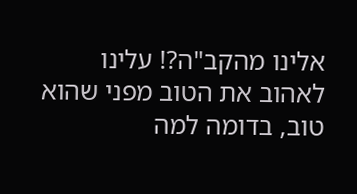אלינו מהקב"ה?! עלינו לאהוב את הטוב מפני שהוא טוב, בדומה למה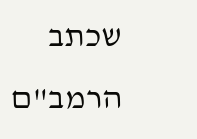שכתב הרמב"ם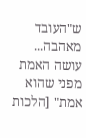ש"העובד מאהבה... עושה האמת מפני שהוא אמת" [הלכות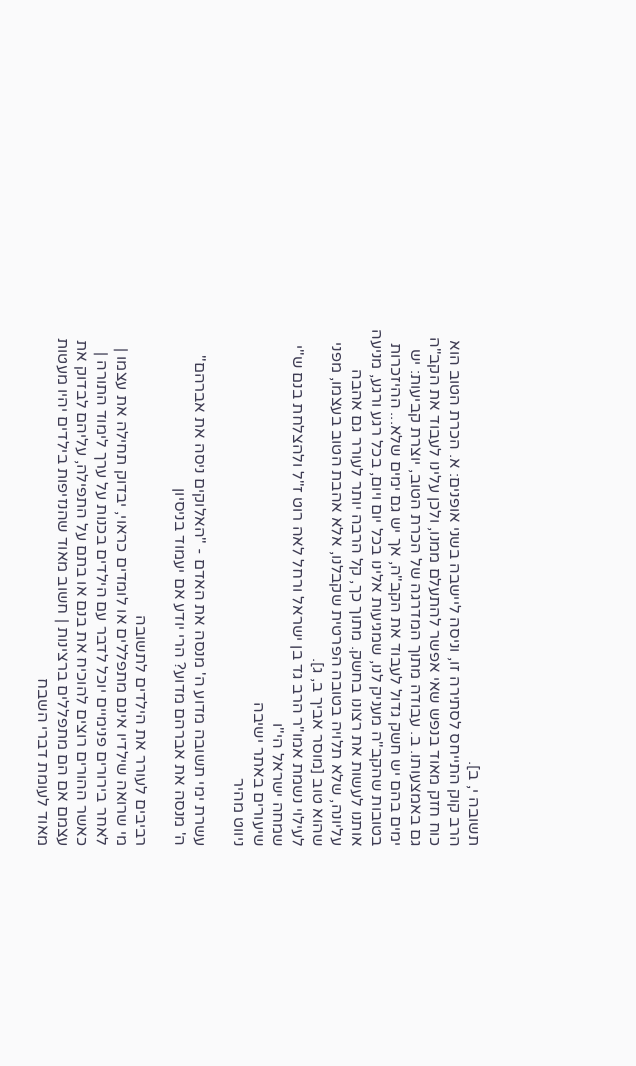תשובה י, ב].
הרב קוק התייחס לסתירה זו, וניסה ליישבה בשני אופנים: א. הכרת הטוב הוא כוח חזק מאוד בנפש שאי אפשר להתעלם ממנו, ולכן עלינו לעבוד את הקב"ה גם באמצעותו. ב. עבודה מתוך המדרגה של הכרת הטוב, יוצרת קביעות: יש ימים בהם יש חשק גדול לעבוד את הקב"ה, אך יש גם ימים שלא... ההיזכרות בטובות שהקב"ה מעניק לנו, שמגיעות אלינו בכל יום ויום, בכל רגע ורגע, מניעה אותנו לעשות את רצונו בחשק. מתוך כך, קל הרבה יותר לעורר גם אהבה עליונה, שלא תלויה בטובה הפרטית שקבלנו, אלא אהבת הטוב בעצמו, מפני שהוא טוב [מוסר אביך ב, ג].
לעילוי נשמת אמו"ר הרב גד בן ישראל ורחל לאה רוט ז"ל ולהצלחת בנם ש"י שמחה ישראל הי"ו
שיעורים באתר ישיבה
ניווט מהיר

עשרת ימי תשובה מדוע ה' מנסה את האדם - "האלוקים ניסה את אברהם"
ה' מנסה את אברהם מדוע? הרי יודע אם יעמוד בניסיון

רביבים לעורר את הילדים לתשובה
מי שרואה שילדיו אינם מתפללים או לומדים כראוי, יבדוק תחילה את עצמו | לאחר בירורים פנימיים יוכל לדבר עם הילדים בכנות על ערך לימוד התורה | כאשר ההורים רוצים להוכיח את בנם או בתם על התפילה, עליהם לבדוק את עצמם אם הם מתפללים ברצינות | חשוב מאוד שהנזיפות בילדים יהיו מעטות מאוד לעומת דברי השבח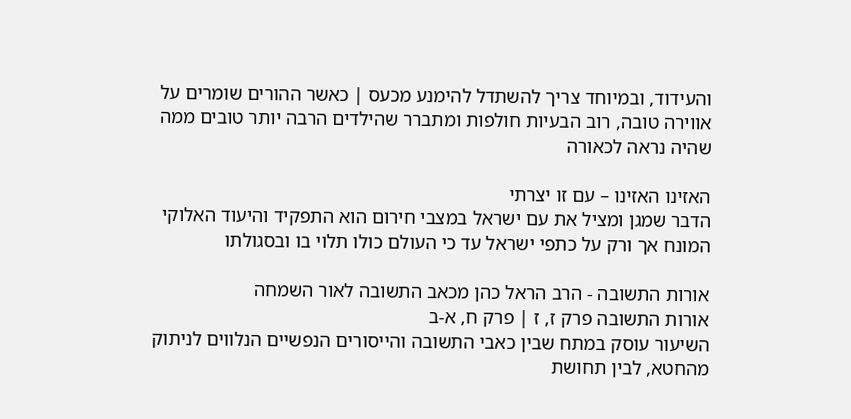והעידוד, ובמיוחד צריך להשתדל להימנע מכעס | כאשר ההורים שומרים על אווירה טובה, רוב הבעיות חולפות ומתברר שהילדים הרבה יותר טובים ממה שהיה נראה לכאורה

האזינו האזינו – עם זו יצרתי
הדבר שמגן ומציל את עם ישראל במצבי חירום הוא התפקיד והיעוד האלוקי המונח אך ורק על כתפי ישראל עד כי העולם כולו תלוי בו ובסגולתו

אורות התשובה - הרב הראל כהן מכאב התשובה לאור השמחה
אורות התשובה פרק ז, ז | פרק ח, א-ב
השיעור עוסק במתח שבין כאבי התשובה והייסורים הנפשיים הנלווים לניתוק מהחטא, לבין תחושת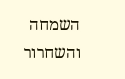השמחה והשחרור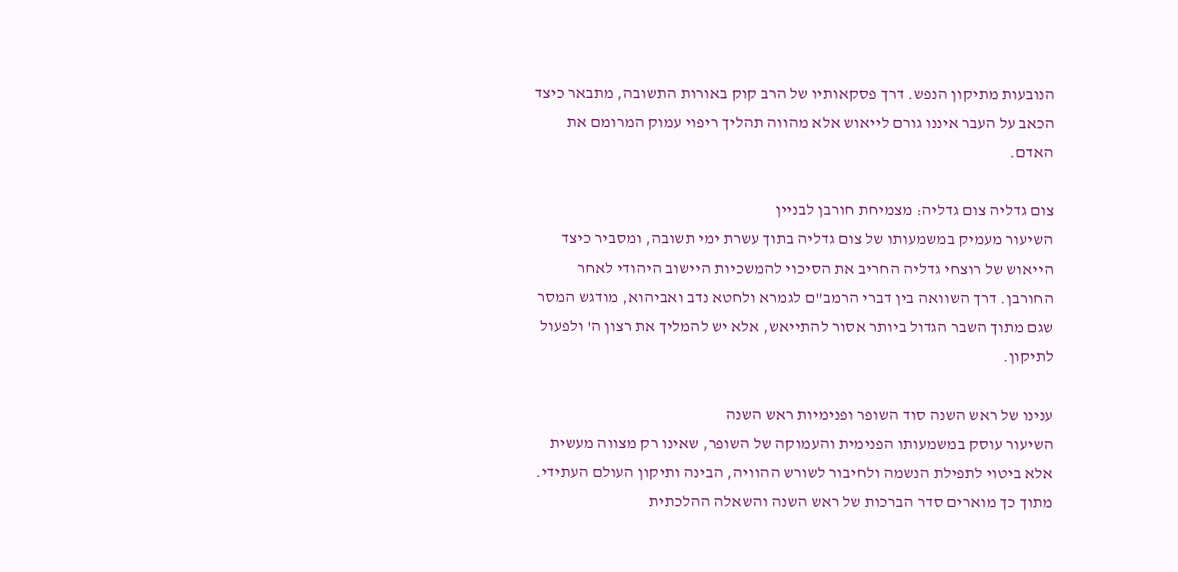הנובעות מתיקון הנפש. דרך פסקאותיו של הרב קוק באורות התשובה, מתבאר כיצד הכאב על העבר איננו גורם לייאוש אלא מהווה תהליך ריפוי עמוק המרומם את האדם.

צום גדליה צום גדליה: מצמיחת חורבן לבניין
השיעור מעמיק במשמעותו של צום גדליה בתוך עשרת ימי תשובה, ומסביר כיצד הייאוש של רוצחי גדליה החריב את הסיכוי להמשכיות היישוב היהודי לאחר החורבן. דרך השוואה בין דברי הרמב"ם לגמרא ולחטא נדב ואביהוא, מודגש המסר שגם מתוך השבר הגדול ביותר אסור להתייאש, אלא יש להמליך את רצון ה' ולפעול לתיקון.

ענינו של ראש השנה סוד השופר ופנימיות ראש השנה
השיעור עוסק במשמעותו הפנימית והעמוקה של השופר, שאינו רק מצווה מעשית אלא ביטוי לתפילת הנשמה ולחיבור לשורש ההוויה, הבינה ותיקון העולם העתידי. מתוך כך מוארים סדר הברכות של ראש השנה והשאלה ההלכתית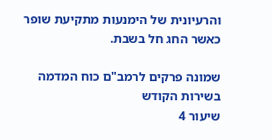והרעיונית של הימנעות מתקיעת שופר כאשר החג חל בשבת.

שמונה פרקים לרמב"ם כוח המדמה בשירות הקודש
שיעור 4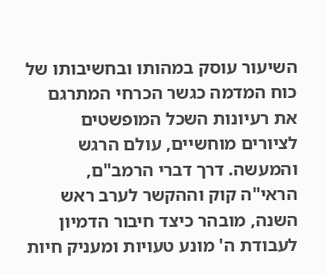השיעור עוסק במהותו ובחשיבותו של כוח המדמה כגשר הכרחי המתרגם את רעיונות השכל המופשטים לציורים מוחשיים, עולם הרגש והמעשה. דרך דברי הרמב"ם, הראי"ה קוק וההקשר לערב ראש השנה, מובהר כיצד חיבור הדמיון לעבודת ה' מונע טעויות ומעניק חיות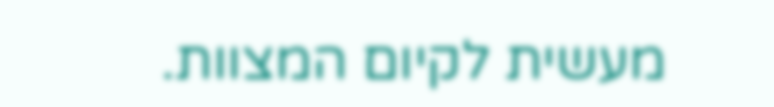מעשית לקיום המצוות.